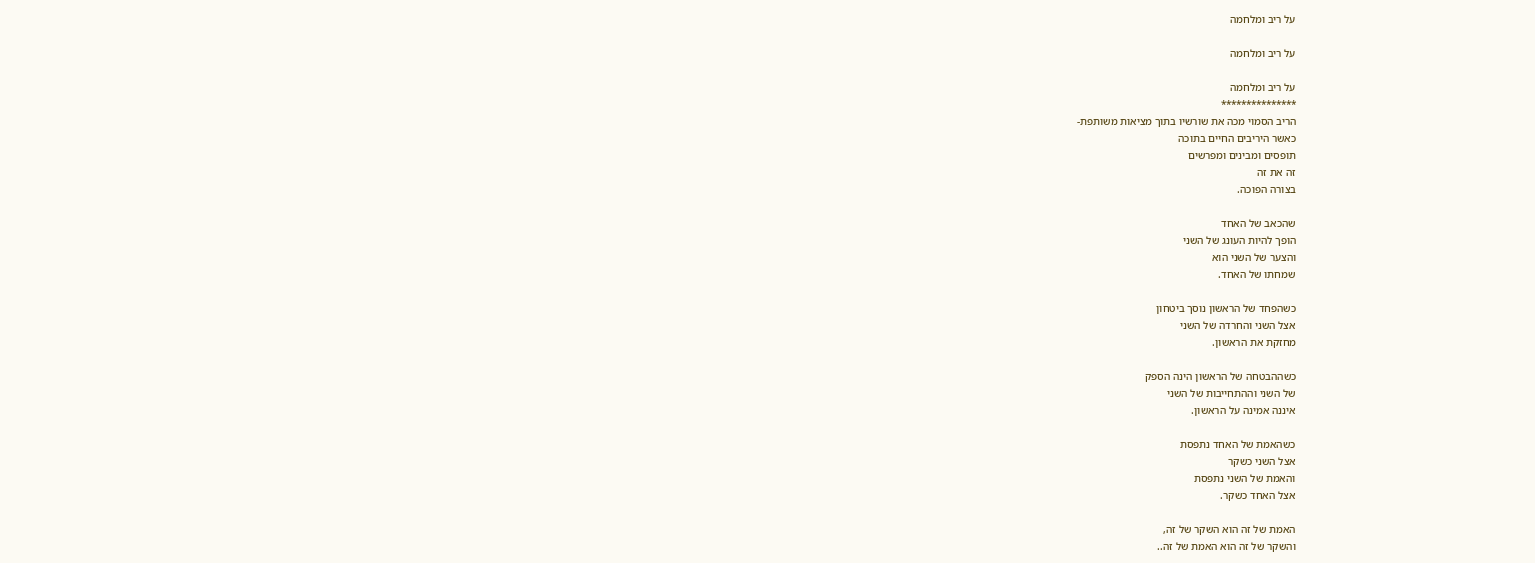על ריב ומלחמה

על ריב ומלחמה

על ריב ומלחמה
***************
הריב הסמוי מכה את שורשיו בתוך מציאות משותפת-
כאשר היריבים החיים בתוכה
תופסים ומבינים ומפרשים
זה את זה
בצורה הפוכה.

שהכאב של האחד
הופך להיות העונג של השני
והצער של השני הוא
שמחתו של האחד.

כשהפחד של הראשון נוסך ביטחון
אצל השני והחרדה של השני
מחזקת את הראשון.

כשההבטחה של הראשון הינה הספק
של השני וההתחייבות של השני
איננה אמינה על הראשון.

כשהאמת של האחד נתפסת
אצל השני כשקר
והאמת של השני נתפסת
אצל האחד כשקר.

האמת של זה הוא השקר של זה,
והשקר של זה הוא האמת של זה..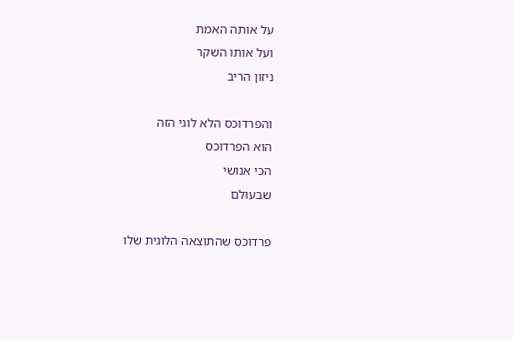על אותה האמת
ועל אותו השקר
ניזון הריב

והפרדוכס הלא לוגי הזה
הוא הפרדוכס
הכי אנושי
שבעולם

פרדוכס שהתוצאה הלוגית שלו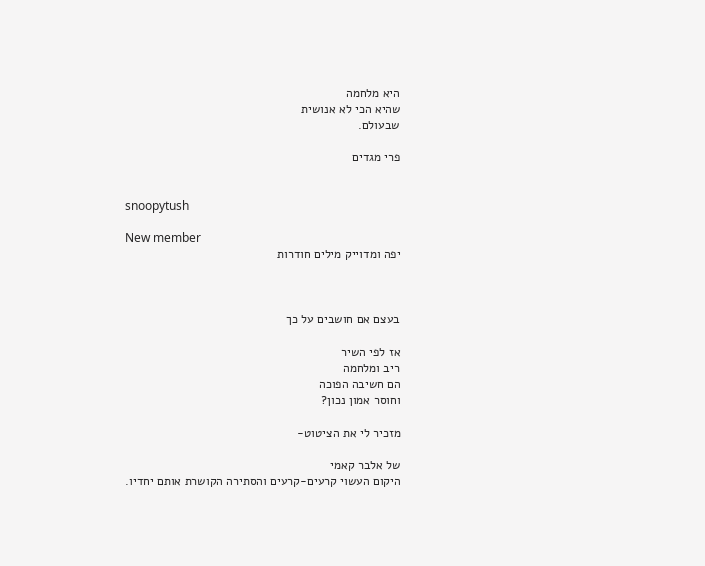היא מלחמה
שהיא הכי לא אנושית
שבעולם.

פרי מגדים


snoopytush

New member
יפה ומדוייק מילים חודרות



בעצם אם חושבים על כך

אז לפי השיר
ריב ומלחמה
הם חשיבה הפוכה
וחוסר אמון נכון?

מזכיר לי את הציטוט-

של אלבר קאמי
היקום העשוי קרעים-קרעים והסתירה הקושרת אותם יחדיו.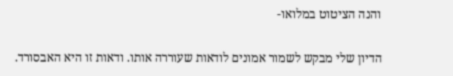והנה הציטוט במלואו-

הדיון שלי מבקש לשמור אמונים לודאות שעוררה אותו. ודאות זו היא האבסורד.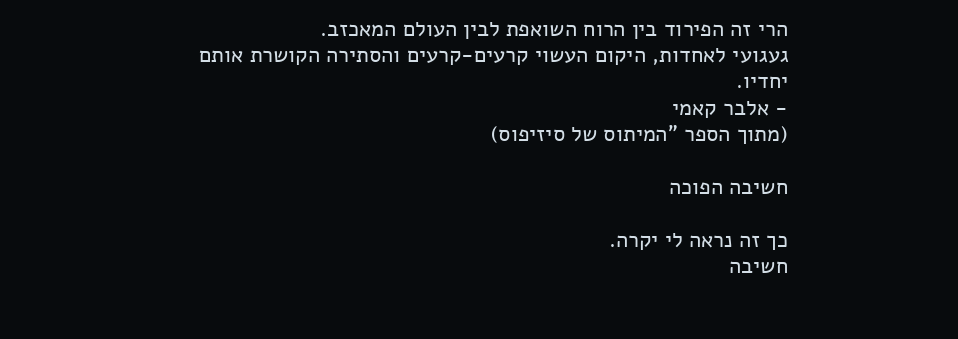הרי זה הפירוד בין הרוח השואפת לבין העולם המאכזב.
געגועי לאחדות, היקום העשוי קרעים-קרעים והסתירה הקושרת אותם יחדיו.
- אלבר קאמי
(מתוך הספר "המיתוס של סיזיפוס)

חשיבה הפוכה

כך זה נראה לי יקרה.
חשיבה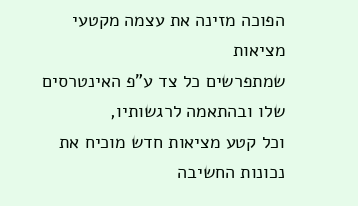הפוכה מזינה את עצמה מקטעי מציאות
שמתפרשים כל צד ע"פ האינטרסים שלו ובהתאמה לרגשותיו,
וכל קטע מציאות חדש מוכיח את נכונות החשיבה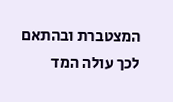המצטברת ובהתאם לכך עולה המד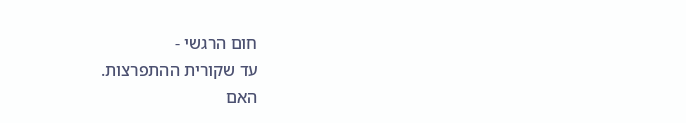חום הרגשי -
עד שקורית ההתפרצות.
האם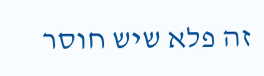זה פלא שיש חוסר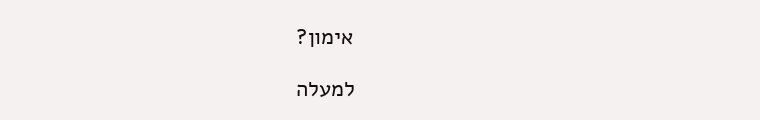אימון?

למעלה